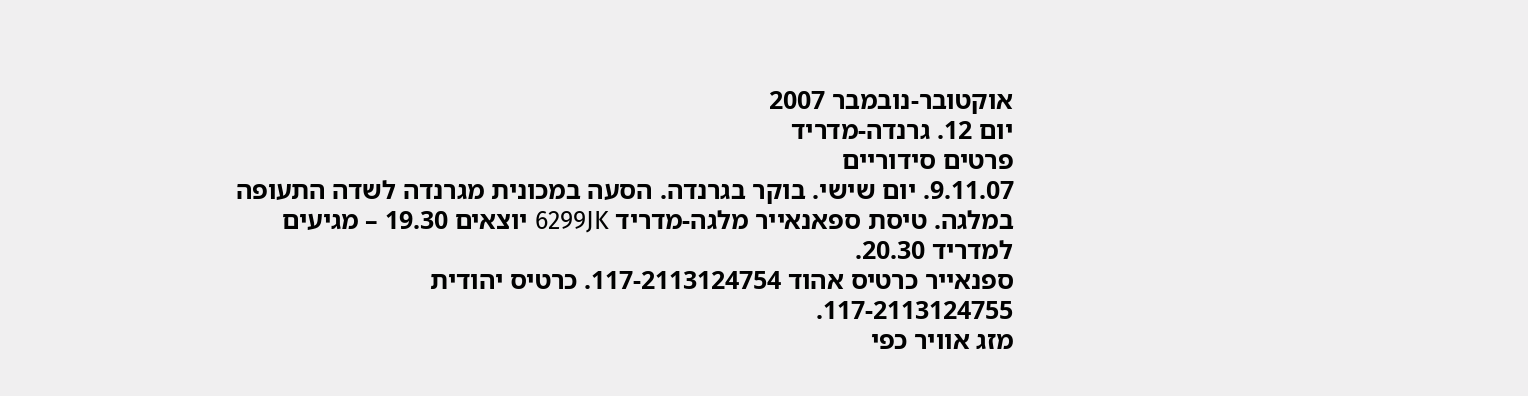אוקטובר-נובמבר 2007
יום 12. גרנדה-מדריד
פרטים סידוריים
9.11.07. יום שישי. בוקר בגרנדה. הסעה במכונית מגרנדה לשדה התעופה במלגה. טיסת ספאנאייר מלגה-מדריד 6299JK יוצאים 19.30 – מגיעים למדריד 20.30.
ספנאייר כרטיס אהוד 117-2113124754. כרטיס יהודית 117-2113124755.
מזג אוויר כפי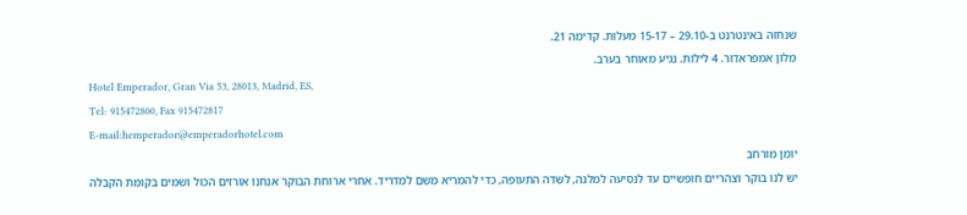שנחזה באינטרנט ב-29.10 – 15-17 מעלות. קדימה 21.
מלון אמפראדור. 4 לילות. נגיע מאוחר בערב.
Hotel Emperador, Gran Via 53, 28013, Madrid, ES,
Tel: 915472800, Fax 915472817
E-mail:hemperador@emperadorhotel.com
יומן מורחב
יש לנו בוקר וצהריים חופשיים עד לנסיעה למלגה, לשדה התעופה, כדי להמריא משם למדריד. אחרי ארוחת הבוקר אנחנו אורזים הכול ושמים בקומת הקבלה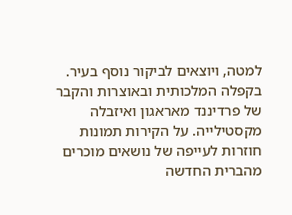למטה, ויוצאים לביקור נוסף בעיר. בקפלה המלכותית ובאוצרות והקבר של פרדיננד מאראגון ואיזבלה מקסטילייה. על הקירות תמונות חוזרות לעייפה של נושאים מוכרים מהברית החדשה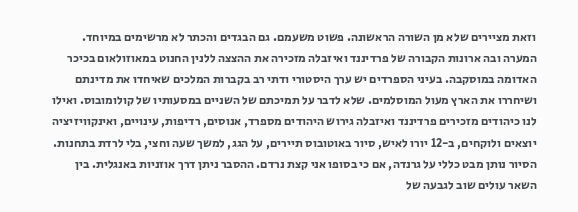וזאת מציירים שלא מן השורה הראשונה. פשוט משעמם. גם הבגדים והכתר לא מרשימים במיוחד. המערה ובה ארונות הקבורה של פרדיננד ואיזבלה מזכירה את ההצצה ללנין החנוט במאוזולאום בכיכר האדומה במוסקבה. בעיני הספרדים יש ערך היסטורי ודתי רב בקברות המלכים שאיחדו את מדינתם ושיחררו את הארץ מעול המוסלמים. שלא לדבר על תמיכתם של השניים במסעותיו של קולומובוס. ואילו לנו כיהודים מזכירים פרדיננד ואיזבלה גירוש היהודים מספרד, אנוסים, רדיפות, עינויים, ואינקוויזיציה
יוצאים ולוקחים, ב-12 יורו לאיש, סיור באוטובוס תיירים, על הגג, למשך שעה וחצי, בלי לרדת בתחנות. הסיור נותן מבט כללי על גרנדה, אם כי בסופו אני קצת נרדם. ההסבר ניתן דרך אוזניות באנגלית. בין השאר עולים שוב לגבעה של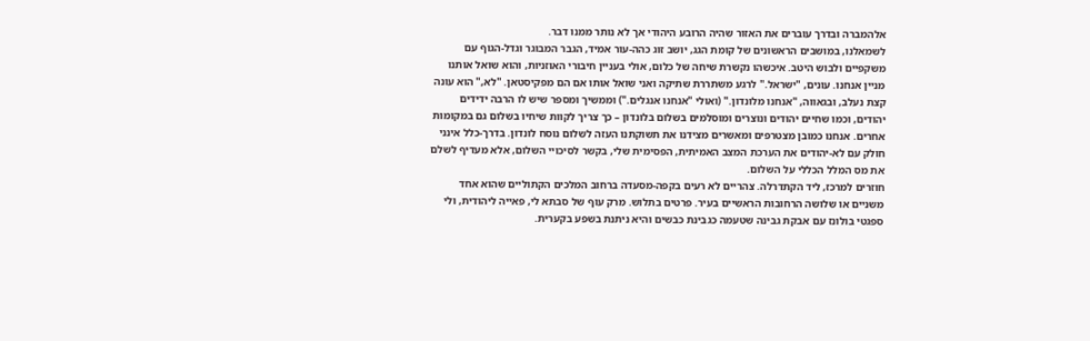אלהמברה ובדרך עוברים את האזור שהיה הרובע היהודי אך לא נותר ממנו דבר.
לשמאלנו, במושבים הראשונים של קומת הגג, יושב זוג כהה-עור אמיד, הגבר המבוגר וגדל-הגוף עם משקפיים ולבוש היטב. איכשהו נקשרת שיחה של כלום, אולי בעניין חיבורי האוזניות, והוא שואל אותנו מניין אנחנו. עונים, "ישראל." לרגע משתררת שתיקה ואני שואל אותו אם הם מפקיסטאן. "לא," הוא עונה קצת נעלב, ובגאווה, "אנחנו מלונדון." (ואולי "אנחנו אנגלים.") וממשיך ומספר שיש לו הרבה ידידים יהודים, וכמו שחיים יהודים ונוצרים ומוסלמים בשלום בלונדון – כך צריך לקוות שיחיו בשלום גם במקומות אחרים. אנחנו כמובן מצטרפים ומאשרים מצידנו את תשוקתנו העזה לשלום נוסח לונדון. בדרך-כלל אינני חולק עם לא-יהודים את הערכת המצב האמיתית, הפסימית שלי, בקשר לסיכויי השלום, אלא מעדיף לשלם את מס המלל הכללי על השלום.
חוזרים למרכז, ליד הקתדרלה. צהריים לא רעים בקפה-מסעדה ברחוב המלכים הקתוליים שהוא אחד משניים או שלושה הרחובות הראשיים בעיר. פרטים בתלוש. מרק עוף של סבתא לי, פאייה ליהודית, ולי ספגטי בולונז עם אבקת גבינה שטעמה כגבינת כבשים והיא ניתנת בשפע בקערית.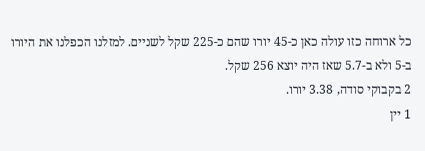כל ארוחה כזו עולה כאן כ-45 יורו שהם כ-225 שקל לשניים. למזלנו הכפלנו את היורו ב-5 ולא ב-5.7 שאז היה יוצא 256 שקל.
2 בקבוקי סודה, 3.38 יורו.
1 יין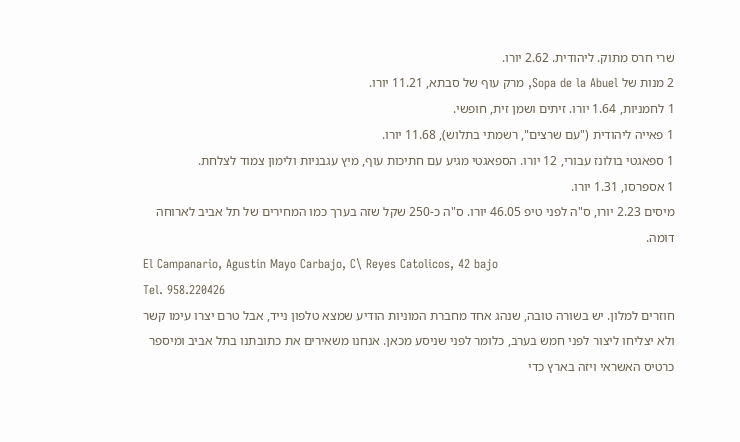שרי חרס מתוק. ליהודית. 2.62 יורו.
2 מנות של Sopa de la Abuel, מרק עוף של סבתא, 11.21 יורו.
1 לחמניות, 1.64 יורו. זיתים ושמן זית, חופשי.
1 פאייה ליהודית ("עם שרצים", רשמתי בתלוש), 11.68 יורו.
1 ספאגטי בולונז עבורי, 12 יורו. הספאגטי מגיע עם חתיכות עוף, מיץ עגבניות ולימון צמוד לצלחת.
1 אספרסו, 1.31 יורו.
מיסים 2.23 יורו, ס"ה לפני טיפ 46.05 יורו. ס"ה כ-250 שקל שזה בערך כמו המחירים של תל אביב לארוחה דומה.
El Campanario, Agustin Mayo Carbajo, C\ Reyes Catolicos, 42 bajo
Tel. 958.220426
חוזרים למלון. יש בשורה טובה, שנהג אחד מחברת המוניות הודיע שמצא טלפון נייד, אבל טרם יצרו עימו קשר ולא יצליחו ליצור לפני חמש בערב, כלומר לפני שניסע מכאן. אנחנו משאירים את כתובתנו בתל אביב ומיספר כרטיס האשראי ויזה בארץ כדי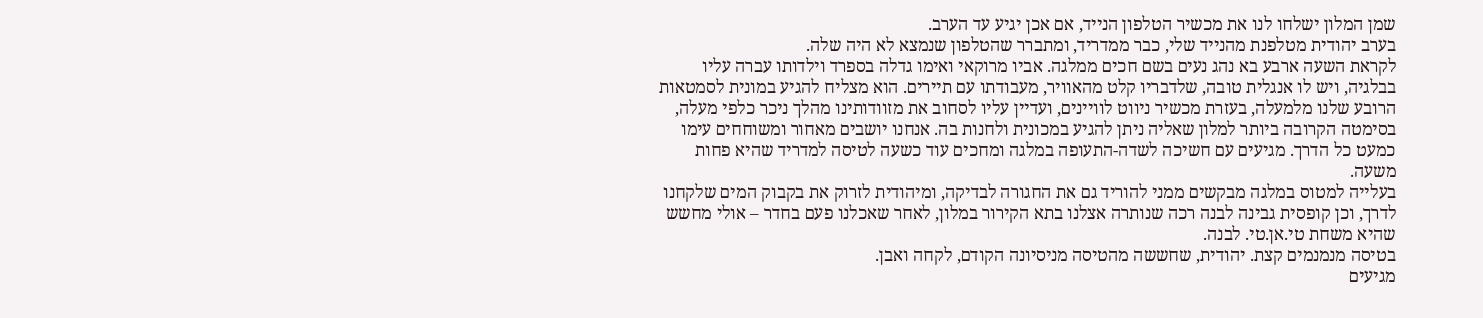שמן המלון ישלחו לנו את מכשיר הטלפון הנייד, אם אכן יגיע עד הערב.
בערב יהודית מטלפנת מהנייד שלי, כבר ממדריד, ומתברר שהטלפון שנמצא לא היה שלה.
לקראת השעה ארבע בא נהג נעים בשם חכים ממלגה. אביו מרוקאי ואימו גדלה בספרד וילדותו עברה עליו בבלגיה, ויש לו אנגלית טובה, שלדבריו קלט מהאוויר, מעבודתו עם תיירים. הוא מצליח להגיע במונית לסמטאות הרובע שלנו מלמעלה, בעזרת מכשיר ניווט לוויינים, ועדיין עליו לסחוב את מזוודותינו מהלך ניכר כלפי מעלה, בסימטה הקרובה ביותר למלון שאליה ניתן להגיע במכונית ולחנות בה. אנחנו יושבים מאחור ומשוחחים עימו כמעט כל הדרך. מגיעים עם חשיכה לשדה-התעופה במלגה ומחכים עוד כשעה לטיסה למדריד שהיא פחות משעה.
בעלייה למטוס במלגה מבקשים ממני להוריד גם את החגורה לבדיקה, ומיהודית לזרוק את בקבוק המים שלקחנו לדרך, וכן קופסית גבינה לבנה רכה שנותרה אצלנו בתא הקירור במלון, לאחר שאכלנו פעם בחדר – אולי מחשש שהיא משחת טי.אן.טי. לבנה.
בטיסה מנמנמים קצת. יהודית, שחששה מהטיסה מניסיונה הקודם, לקחה ואבן.
מגיעים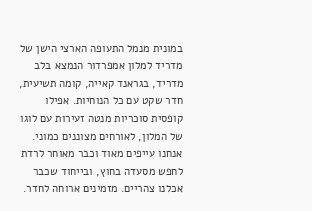במונית מנמל התעופה הארצי הישן של מדריד למלון אמפרדור הנמצא בלב מדריד, בגראנד קאייה, קומה תשיעית, חדר שקט עם כל הנוחיות. אפילו קופסית סוכריות מנטה זעירות עם לוגו של המלון, לאורחים מצוננים כמוני. אנחנו עייפים מאוד וכבר מאוחר לרדת לחפש מסעדה בחוץ, ובייחוד שכבר אכלנו צהריים. מזמינים ארוחה לחדר.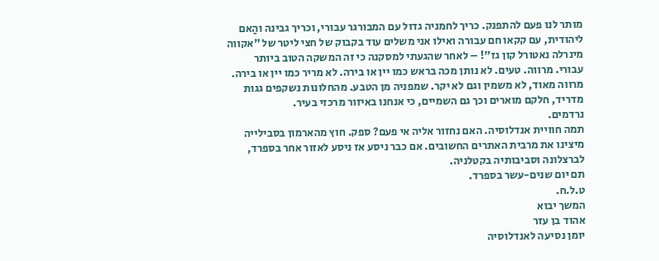מותר לנו פעם להתפנק. כריך לחמניה גדול עם המבורגר עבורי, וכריך גבינה והַאם ליהודית, עם קקאו חם עבורה ואילו אני משלים עוד בקבוק של חצי ליטר של "אקווה מינרלה נאטורל קון גז"! – לאחר שהגעתי למסקנה כי זה המשקה הטוב ביותר עבורי. מרווה. טעים. לא נותן מכה בראש כמו יין או בירה. לא מריר כמו יין או בירה. מרווה מאוד, לא משמין וגם לא יקר. שמפניה מן הטבע. מהחלונות נשקפים גגות מדריד, חלקם מוארים וכך גם השמיים, כי אנחנו באיזור מרכזי בעיר.
נרדמים.
תמה חוויית אנדלוסיה. האם נחזור אליה אי פעם? ספק. חוץ מהארמון בסבילייה מיצינו את מרבית האתרים החשובים. אם כבר ניסע אז ניסע לאזור אחר בספרד, לברצלונה וסביבותיה בקטלניה.
תם יום שנים-עשר בספרד.
ט.ל.ח.
המשך יבוא
אהוד בן עזר
יומן נסיעה לאנדלוסיה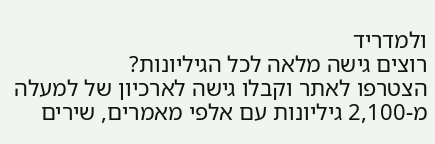ולמדריד
רוצים גישה מלאה לכל הגיליונות?
הצטרפו לאתר וקבלו גישה לארכיון של למעלה מ-2,100 גיליונות עם אלפי מאמרים, שירים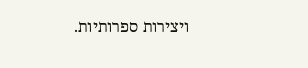ויצירות ספרותיות.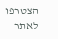הצטרפו לאתר